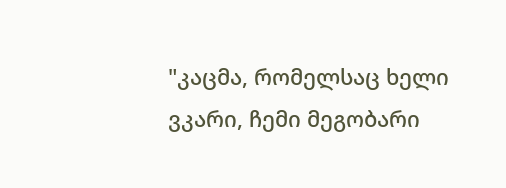"კაცმა, რომელსაც ხელი ვკარი, ჩემი მეგობარი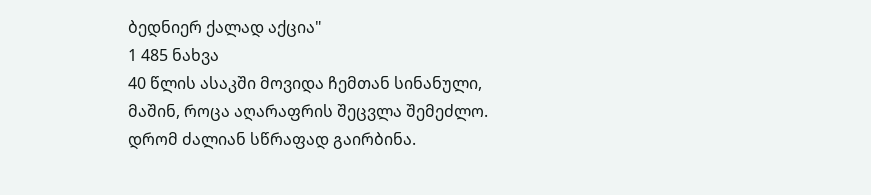ბედნიერ ქალად აქცია"
1 485 ნახვა
40 წლის ასაკში მოვიდა ჩემთან სინანული, მაშინ, როცა აღარაფრის შეცვლა შემეძლო. დრომ ძალიან სწრაფად გაირბინა.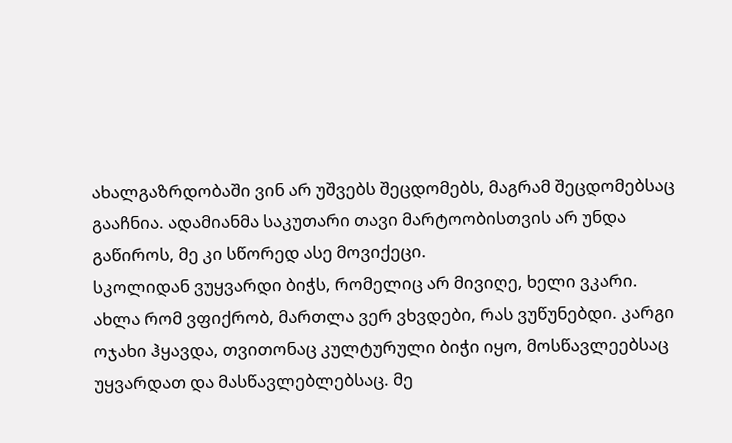ახალგაზრდობაში ვინ არ უშვებს შეცდომებს, მაგრამ შეცდომებსაც გააჩნია. ადამიანმა საკუთარი თავი მარტოობისთვის არ უნდა გაწიროს, მე კი სწორედ ასე მოვიქეცი.
სკოლიდან ვუყვარდი ბიჭს, რომელიც არ მივიღე, ხელი ვკარი. ახლა რომ ვფიქრობ, მართლა ვერ ვხვდები, რას ვუწუნებდი. კარგი ოჯახი ჰყავდა, თვითონაც კულტურული ბიჭი იყო, მოსწავლეებსაც უყვარდათ და მასწავლებლებსაც. მე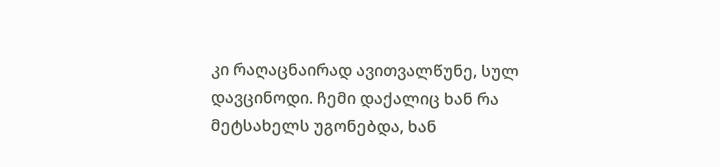კი რაღაცნაირად ავითვალწუნე, სულ დავცინოდი. ჩემი დაქალიც ხან რა მეტსახელს უგონებდა, ხან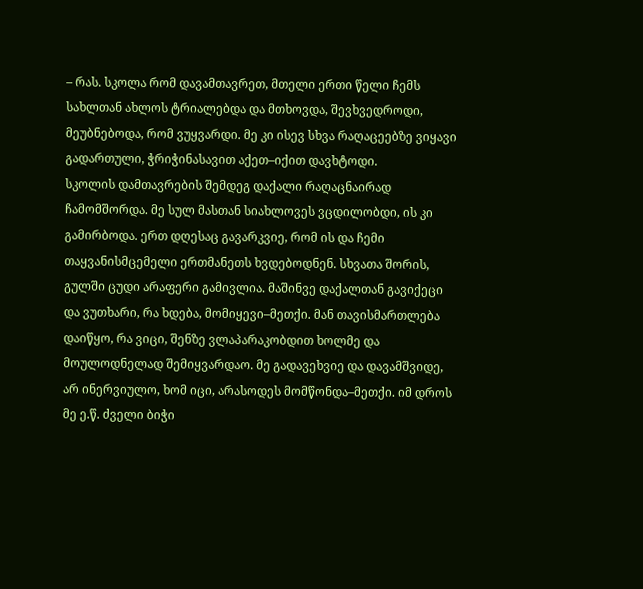– რას. სკოლა რომ დავამთავრეთ, მთელი ერთი წელი ჩემს სახლთან ახლოს ტრიალებდა და მთხოვდა, შევხვედროდი, მეუბნებოდა, რომ ვუყვარდი. მე კი ისევ სხვა რაღაცეებზე ვიყავი გადართული, ჭრიჭინასავით აქეთ–იქით დავხტოდი.
სკოლის დამთავრების შემდეგ დაქალი რაღაცნაირად ჩამომშორდა. მე სულ მასთან სიახლოვეს ვცდილობდი, ის კი გამირბოდა. ერთ დღესაც გავარკვიე, რომ ის და ჩემი თაყვანისმცემელი ერთმანეთს ხვდებოდნენ. სხვათა შორის, გულში ცუდი არაფერი გამივლია. მაშინვე დაქალთან გავიქეცი და ვუთხარი, რა ხდება, მომიყევი–მეთქი. მან თავისმართლება დაიწყო, რა ვიცი, შენზე ვლაპარაკობდით ხოლმე და მოულოდნელად შემიყვარდაო. მე გადავეხვიე და დავამშვიდე, არ ინერვიულო, ხომ იცი, არასოდეს მომწონდა–მეთქი. იმ დროს მე ე.წ. ძველი ბიჭი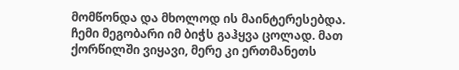მომწონდა და მხოლოდ ის მაინტერესებდა.
ჩემი მეგობარი იმ ბიჭს გაჰყვა ცოლად. მათ ქორწილში ვიყავი, მერე კი ერთმანეთს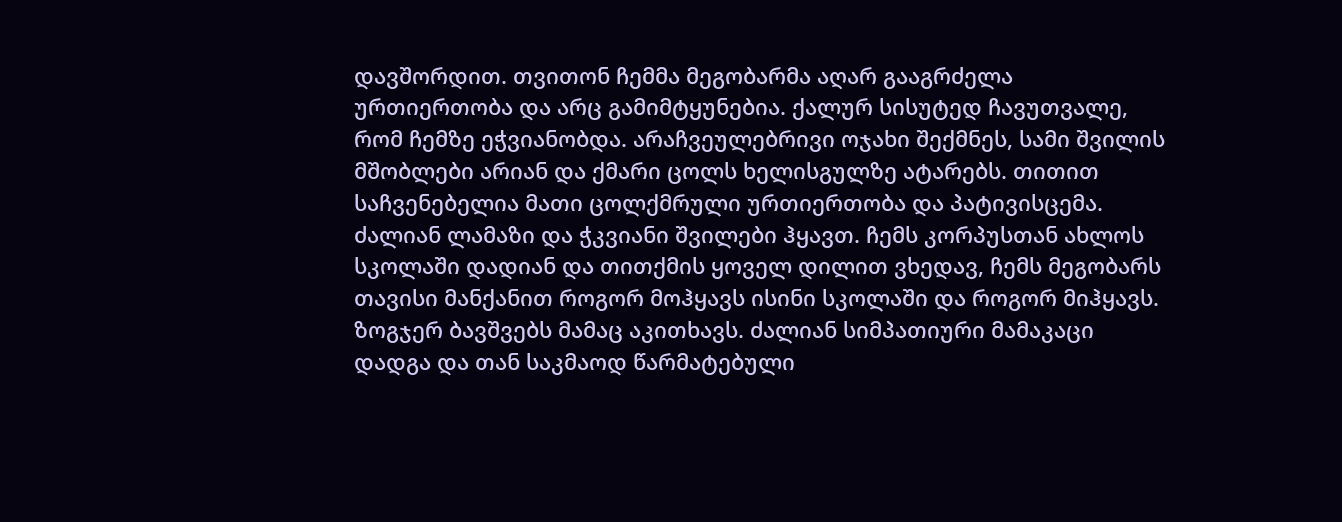დავშორდით. თვითონ ჩემმა მეგობარმა აღარ გააგრძელა ურთიერთობა და არც გამიმტყუნებია. ქალურ სისუტედ ჩავუთვალე, რომ ჩემზე ეჭვიანობდა. არაჩვეულებრივი ოჯახი შექმნეს, სამი შვილის მშობლები არიან და ქმარი ცოლს ხელისგულზე ატარებს. თითით საჩვენებელია მათი ცოლქმრული ურთიერთობა და პატივისცემა. ძალიან ლამაზი და ჭკვიანი შვილები ჰყავთ. ჩემს კორპუსთან ახლოს სკოლაში დადიან და თითქმის ყოველ დილით ვხედავ, ჩემს მეგობარს თავისი მანქანით როგორ მოჰყავს ისინი სკოლაში და როგორ მიჰყავს. ზოგჯერ ბავშვებს მამაც აკითხავს. ძალიან სიმპათიური მამაკაცი დადგა და თან საკმაოდ წარმატებული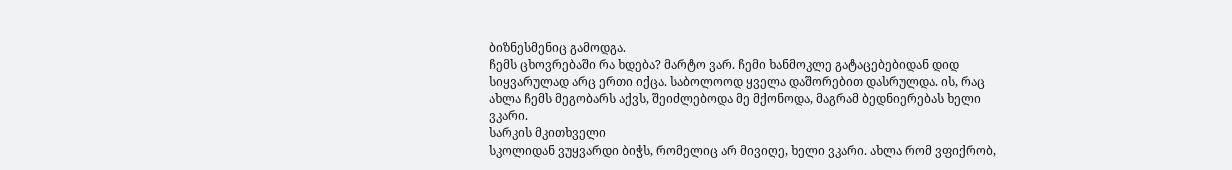ბიზნესმენიც გამოდგა.
ჩემს ცხოვრებაში რა ხდება? მარტო ვარ. ჩემი ხანმოკლე გატაცებებიდან დიდ სიყვარულად არც ერთი იქცა. საბოლოოდ ყველა დაშორებით დასრულდა. ის, რაც ახლა ჩემს მეგობარს აქვს, შეიძლებოდა მე მქონოდა, მაგრამ ბედნიერებას ხელი ვკარი.
სარკის მკითხველი
სკოლიდან ვუყვარდი ბიჭს, რომელიც არ მივიღე, ხელი ვკარი. ახლა რომ ვფიქრობ,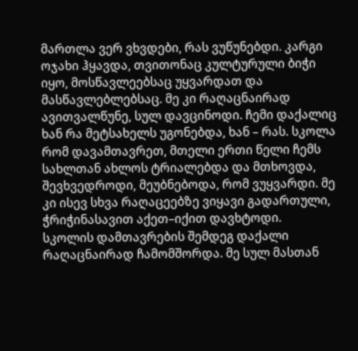მართლა ვერ ვხვდები, რას ვუწუნებდი. კარგი ოჯახი ჰყავდა, თვითონაც კულტურული ბიჭი იყო, მოსწავლეებსაც უყვარდათ და მასწავლებლებსაც. მე კი რაღაცნაირად ავითვალწუნე, სულ დავცინოდი. ჩემი დაქალიც ხან რა მეტსახელს უგონებდა, ხან – რას. სკოლა რომ დავამთავრეთ, მთელი ერთი წელი ჩემს სახლთან ახლოს ტრიალებდა და მთხოვდა, შევხვედროდი, მეუბნებოდა, რომ ვუყვარდი. მე კი ისევ სხვა რაღაცეებზე ვიყავი გადართული, ჭრიჭინასავით აქეთ–იქით დავხტოდი.
სკოლის დამთავრების შემდეგ დაქალი რაღაცნაირად ჩამომშორდა. მე სულ მასთან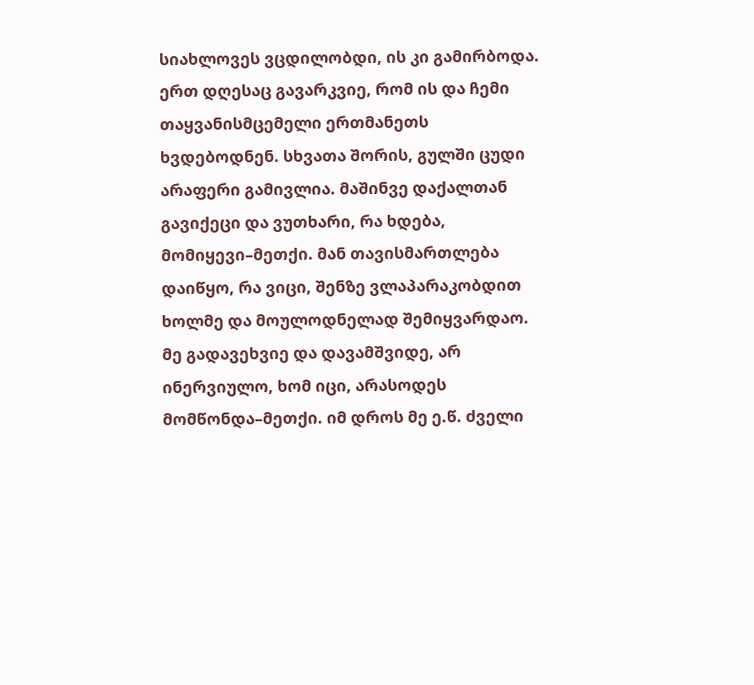სიახლოვეს ვცდილობდი, ის კი გამირბოდა. ერთ დღესაც გავარკვიე, რომ ის და ჩემი თაყვანისმცემელი ერთმანეთს ხვდებოდნენ. სხვათა შორის, გულში ცუდი არაფერი გამივლია. მაშინვე დაქალთან გავიქეცი და ვუთხარი, რა ხდება, მომიყევი–მეთქი. მან თავისმართლება დაიწყო, რა ვიცი, შენზე ვლაპარაკობდით ხოლმე და მოულოდნელად შემიყვარდაო. მე გადავეხვიე და დავამშვიდე, არ ინერვიულო, ხომ იცი, არასოდეს მომწონდა–მეთქი. იმ დროს მე ე.წ. ძველი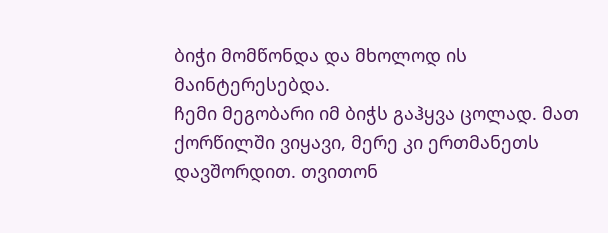ბიჭი მომწონდა და მხოლოდ ის მაინტერესებდა.
ჩემი მეგობარი იმ ბიჭს გაჰყვა ცოლად. მათ ქორწილში ვიყავი, მერე კი ერთმანეთს დავშორდით. თვითონ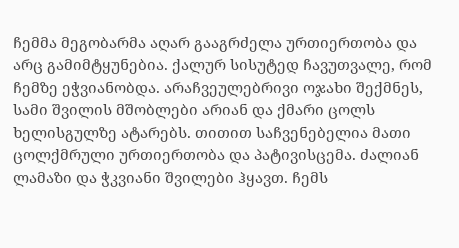ჩემმა მეგობარმა აღარ გააგრძელა ურთიერთობა და არც გამიმტყუნებია. ქალურ სისუტედ ჩავუთვალე, რომ ჩემზე ეჭვიანობდა. არაჩვეულებრივი ოჯახი შექმნეს, სამი შვილის მშობლები არიან და ქმარი ცოლს ხელისგულზე ატარებს. თითით საჩვენებელია მათი ცოლქმრული ურთიერთობა და პატივისცემა. ძალიან ლამაზი და ჭკვიანი შვილები ჰყავთ. ჩემს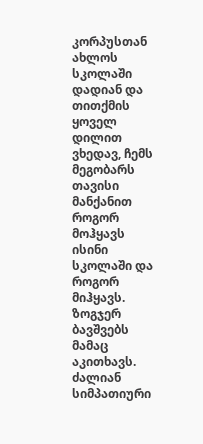კორპუსთან ახლოს სკოლაში დადიან და თითქმის ყოველ დილით ვხედავ, ჩემს მეგობარს თავისი მანქანით როგორ მოჰყავს ისინი სკოლაში და როგორ მიჰყავს. ზოგჯერ ბავშვებს მამაც აკითხავს. ძალიან სიმპათიური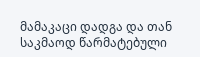მამაკაცი დადგა და თან საკმაოდ წარმატებული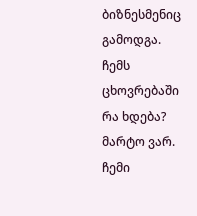ბიზნესმენიც გამოდგა.
ჩემს ცხოვრებაში რა ხდება? მარტო ვარ. ჩემი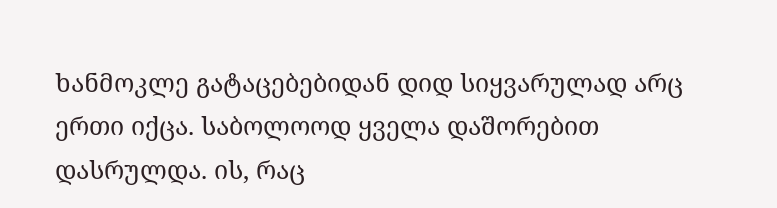ხანმოკლე გატაცებებიდან დიდ სიყვარულად არც ერთი იქცა. საბოლოოდ ყველა დაშორებით დასრულდა. ის, რაც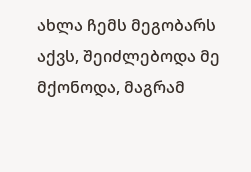ახლა ჩემს მეგობარს აქვს, შეიძლებოდა მე მქონოდა, მაგრამ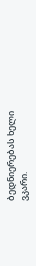ბედნიერებას ხელი ვკარი.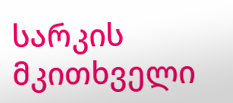სარკის მკითხველი